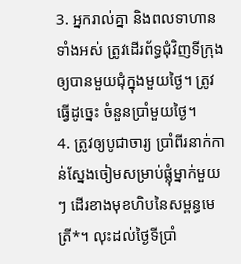3. អ្នករាល់គ្នា និងពលទាហានទាំងអស់ ត្រូវដើរព័ទ្ធជុំវិញទីក្រុង ឲ្យបានមួយជុំក្នុងមួយថ្ងៃ។ ត្រូវធ្វើដូច្នេះ ចំនួនប្រាំមួយថ្ងៃ។
4. ត្រូវឲ្យបូជាចារ្យ ប្រាំពីរនាក់កាន់ស្នែងចៀមសម្រាប់ផ្លុំម្នាក់មួយៗ ដើរខាងមុខហិបនៃសម្ពន្ធមេត្រី*។ លុះដល់ថ្ងៃទីប្រាំ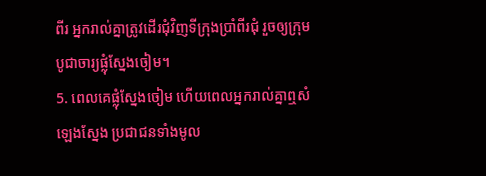ពីរ អ្នករាល់គ្នាត្រូវដើរជុំវិញទីក្រុងប្រាំពីរជុំ រួចឲ្យក្រុមបូជាចារ្យផ្លុំស្នែងចៀម។
5. ពេលគេផ្លុំស្នែងចៀម ហើយពេលអ្នករាល់គ្នាឮសំឡេងស្នែង ប្រជាជនទាំងមូល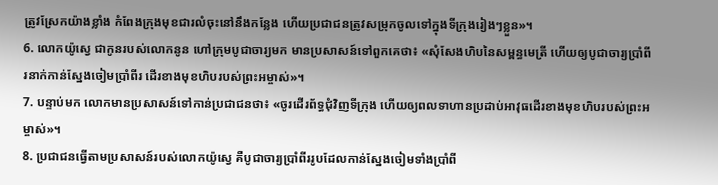ត្រូវស្រែកយ៉ាងខ្លាំង កំពែងក្រុងមុខជារលំចុះនៅនឹងកន្លែង ហើយប្រជាជនត្រូវសម្រុកចូលទៅក្នុងទីក្រុងរៀងៗខ្លួន»។
6. លោកយ៉ូស្វេ ជាកូនរបស់លោកនូន ហៅក្រុមបូជាចារ្យមក មានប្រសាសន៍ទៅពួកគេថា៖ «សុំសែងហិបនៃសម្ពន្ធមេត្រី ហើយឲ្យបូជាចារ្យប្រាំពីរនាក់កាន់ស្នែងចៀមប្រាំពីរ ដើរខាងមុខហិបរបស់ព្រះអម្ចាស់»។
7. បន្ទាប់មក លោកមានប្រសាសន៍ទៅកាន់ប្រជាជនថា៖ «ចូរដើរព័ទ្ធជុំវិញទីក្រុង ហើយឲ្យពលទាហានប្រដាប់អាវុធដើរខាងមុខហិបរបស់ព្រះអម្ចាស់»។
8. ប្រជាជនធ្វើតាមប្រសាសន៍របស់លោកយ៉ូស្វេ គឺបូជាចារ្យប្រាំពីររូបដែលកាន់ស្នែងចៀមទាំងប្រាំពី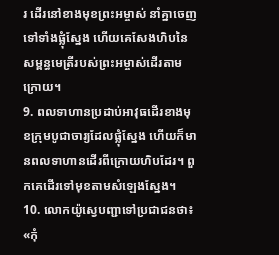រ ដើរនៅខាងមុខព្រះអម្ចាស់ នាំគ្នាចេញទៅទាំងផ្លុំស្នែង ហើយគេសែងហិបនៃសម្ពន្ធមេត្រីរបស់ព្រះអម្ចាស់ដើរតាមក្រោយ។
9. ពលទាហានប្រដាប់អាវុធដើរខាងមុខក្រុមបូជាចារ្យដែលផ្លុំស្នែង ហើយក៏មានពលទាហានដើរពីក្រោយហិបដែរ។ ពួកគេដើរទៅមុខតាមសំឡេងស្នែង។
10. លោកយ៉ូស្វេបញ្ជាទៅប្រជាជនថា៖ «កុំ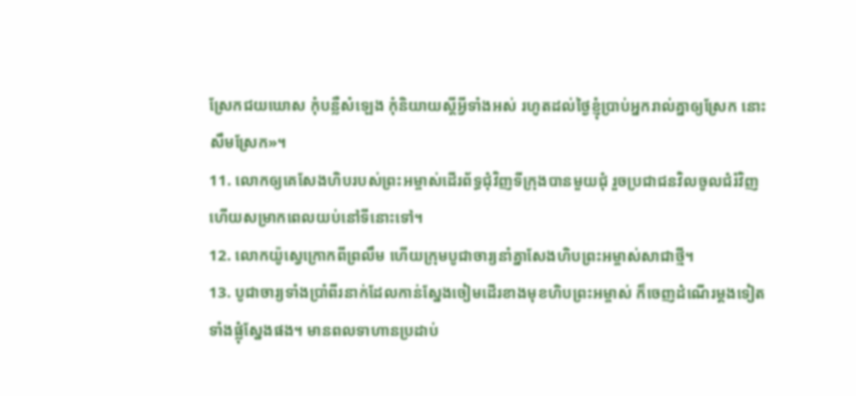ស្រែកជយឃោស កុំបន្លឺសំឡេង កុំនិយាយស្ដីអ្វីទាំងអស់ រហូតដល់ថ្ងៃខ្ញុំប្រាប់អ្នករាល់គ្នាឲ្យស្រែក នោះសឹមស្រែក»។
11. លោកឲ្យគេសែងហិបរបស់ព្រះអម្ចាស់ដើរព័ទ្ធជុំវិញទីក្រុងបានមួយជុំ រួចប្រជាជនវិលចូលជំរំវិញ ហើយសម្រាកពេលយប់នៅទីនោះទៅ។
12. លោកយ៉ូស្វេក្រោកពីព្រលឹម ហើយក្រុមបូជាចារ្យនាំគ្នាសែងហិបព្រះអម្ចាស់សាជាថ្មី។
13. បូជាចារ្យទាំងប្រាំពីរនាក់ដែលកាន់ស្នែងចៀមដើរខាងមុខហិបព្រះអម្ចាស់ ក៏ចេញដំណើរម្ដងទៀត ទាំងផ្លុំស្នែងផង។ មានពលទាហានប្រដាប់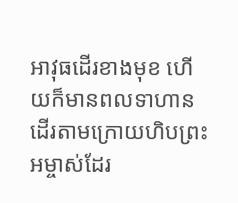អាវុធដើរខាងមុខ ហើយក៏មានពលទាហានដើរតាមក្រោយហិបព្រះអម្ចាស់ដែរ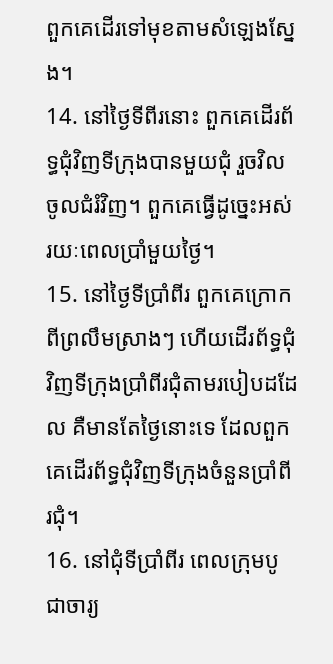ពួកគេដើរទៅមុខតាមសំឡេងស្នែង។
14. នៅថ្ងៃទីពីរនោះ ពួកគេដើរព័ទ្ធជុំវិញទីក្រុងបានមួយជុំ រួចវិលចូលជំរំវិញ។ ពួកគេធ្វើដូច្នេះអស់រយៈពេលប្រាំមួយថ្ងៃ។
15. នៅថ្ងៃទីប្រាំពីរ ពួកគេក្រោកពីព្រលឹមស្រាងៗ ហើយដើរព័ទ្ធជុំវិញទីក្រុងប្រាំពីរជុំតាមរបៀបដដែល គឺមានតែថ្ងៃនោះទេ ដែលពួកគេដើរព័ទ្ធជុំវិញទីក្រុងចំនួនប្រាំពីរជុំ។
16. នៅជុំទីប្រាំពីរ ពេលក្រុមបូជាចារ្យ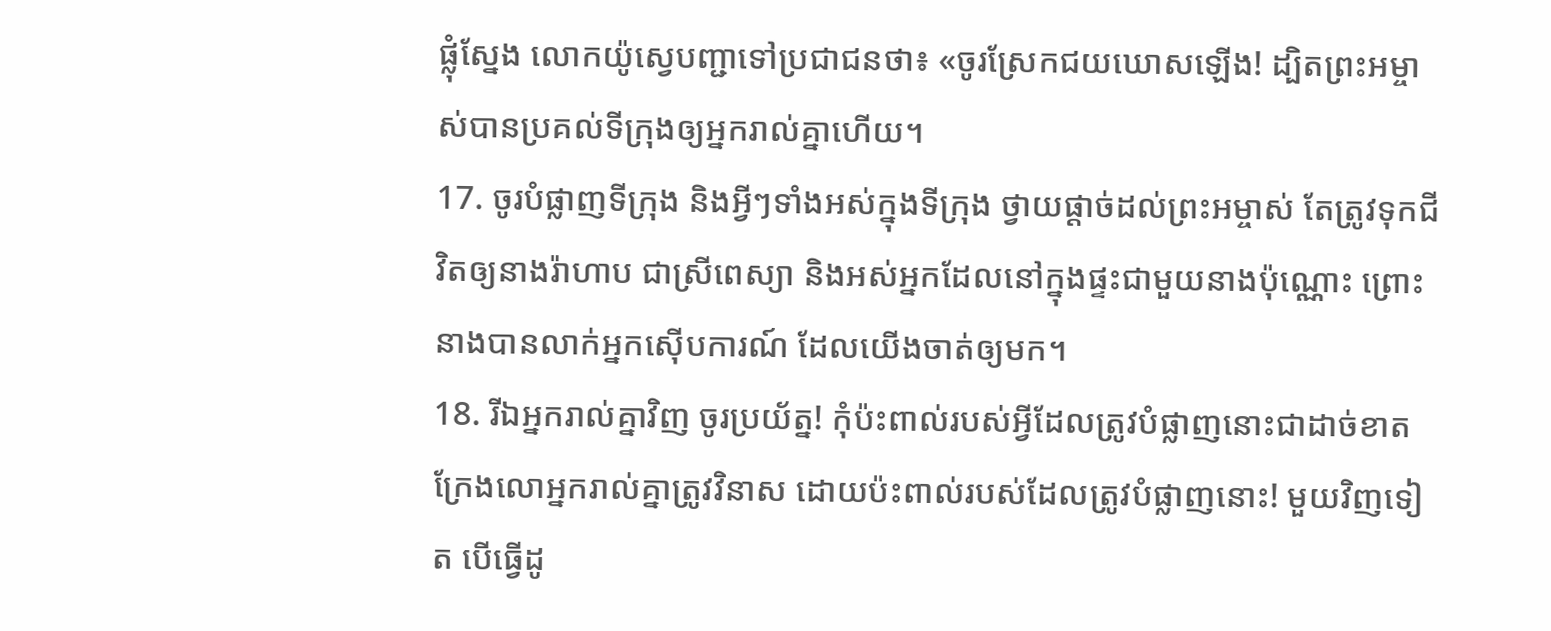ផ្លុំស្នែង លោកយ៉ូស្វេបញ្ជាទៅប្រជាជនថា៖ «ចូរស្រែកជយឃោសឡើង! ដ្បិតព្រះអម្ចាស់បានប្រគល់ទីក្រុងឲ្យអ្នករាល់គ្នាហើយ។
17. ចូរបំផ្លាញទីក្រុង និងអ្វីៗទាំងអស់ក្នុងទីក្រុង ថ្វាយផ្ដាច់ដល់ព្រះអម្ចាស់ តែត្រូវទុកជីវិតឲ្យនាងរ៉ាហាប ជាស្រីពេស្យា និងអស់អ្នកដែលនៅក្នុងផ្ទះជាមួយនាងប៉ុណ្ណោះ ព្រោះនាងបានលាក់អ្នកស៊ើបការណ៍ ដែលយើងចាត់ឲ្យមក។
18. រីឯអ្នករាល់គ្នាវិញ ចូរប្រយ័ត្ន! កុំប៉ះពាល់របស់អ្វីដែលត្រូវបំផ្លាញនោះជាដាច់ខាត ក្រែងលោអ្នករាល់គ្នាត្រូវវិនាស ដោយប៉ះពាល់របស់ដែលត្រូវបំផ្លាញនោះ! មួយវិញទៀត បើធ្វើដូ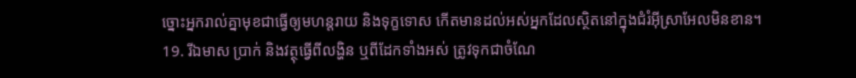ច្នោះអ្នករាល់គ្នាមុខជាធ្វើឲ្យមហន្តរាយ និងទុក្ខទោស កើតមានដល់អស់អ្នកដែលស្ថិតនៅក្នុងជំរំអ៊ីស្រាអែលមិនខាន។
19. រីឯមាស ប្រាក់ និងវត្ថុធ្វើពីលង្ហិន ឬពីដែកទាំងអស់ ត្រូវទុកជាចំណែ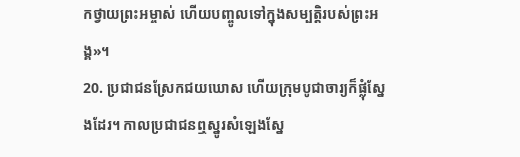កថ្វាយព្រះអម្ចាស់ ហើយបញ្ចូលទៅក្នុងសម្បត្តិរបស់ព្រះអង្គ»។
20. ប្រជាជនស្រែកជយឃោស ហើយក្រុមបូជាចារ្យក៏ផ្លុំស្នែងដែរ។ កាលប្រជាជនឮស្នូរសំឡេងស្នែ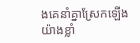ងគេនាំគ្នាស្រែកឡើងយ៉ាងខ្លាំ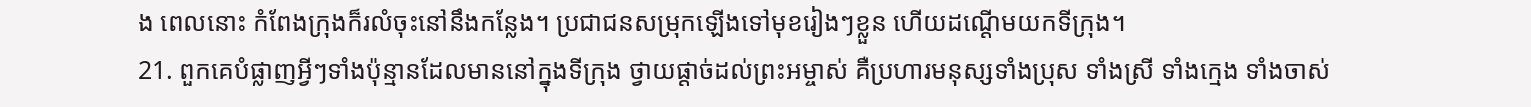ង ពេលនោះ កំពែងក្រុងក៏រលំចុះនៅនឹងកន្លែង។ ប្រជាជនសម្រុកឡើងទៅមុខរៀងៗខ្លួន ហើយដណ្ដើមយកទីក្រុង។
21. ពួកគេបំផ្លាញអ្វីៗទាំងប៉ុន្មានដែលមាននៅក្នុងទីក្រុង ថ្វាយផ្ដាច់ដល់ព្រះអម្ចាស់ គឺប្រហារមនុស្សទាំងប្រុស ទាំងស្រី ទាំងក្មេង ទាំងចាស់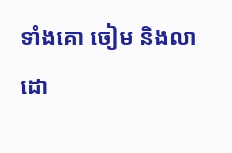ទាំងគោ ចៀម និងលា ដោ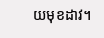យមុខដាវ។